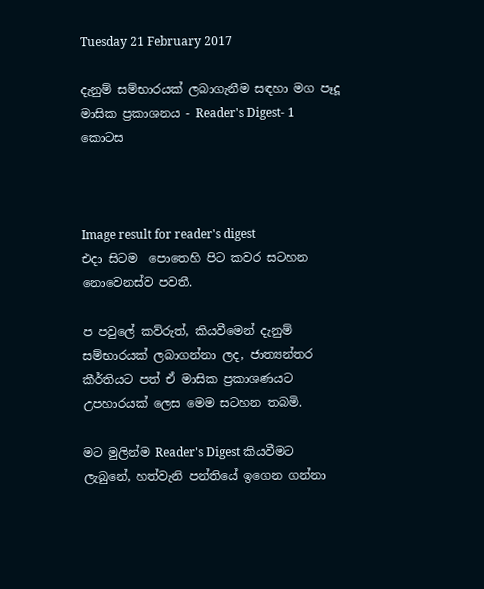Tuesday 21 February 2017

දැනුම් සම්භාරයක් ලබාගැනීම සඳහා මග පෑදූ මාසික ප්‍රකාශනය - Reader's Digest- 1 කොටස



Image result for reader's digest
එදා සිටම  පොතෙහි පිට කවර සටහන නොවෙනස්ව පවතී.

ප පවුලේ කව්රුත්, කියවීමෙන් දැනුම් සම්භාරයක් ලබාගන්නා ලද, ජාත්‍යන්තර කීර්තියට පත් ඒ මාසික ප්‍රකාශණයට උපහාරයක්‌ ලෙස මෙම සටහන තබමි.

මට මුලින්ම Reader's Digest කියවීමට ලැබුනේ, හත්වැනි පන්තියේ ඉගෙන ගන්නා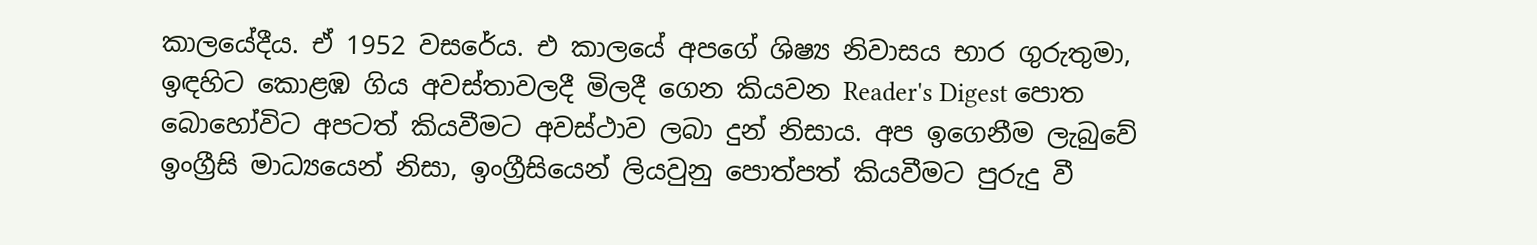කාලයේදීය. ඒ 1952 වසරේය. එ කාලයේ අපගේ ශිෂ්‍ය නිවාසය භාර ගුරුතුමා, ඉඳහිට කොළඹ ගිය අවස්තාවලදී මිලදී ගෙන කියවන Reader's Digest පොත බොහෝවිට අපටත් කියවීමට අවස්ථාව ලබා දුන් නිසාය. අප ඉගෙනීම ලැබුවේ ඉංග්‍රීසි මාධ්‍යයෙන් නිසා, ඉංග්‍රීසියෙන් ලියවුනු පොත්පත් කියවීමට පුරුදු වී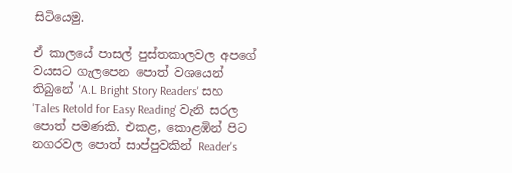සිටියෙමු.

ඒ කාලයේ පාසල් පුස්තකාලවල අපගේ වයසට ගැලපෙන පොත් වශයෙන් තිබුනේ 'A.L Bright Story Readers' සහ 'Tales Retold for Easy Reading' වැනි සරල පොත් පමණකි. එකළ, කොළඹින් පිට නගරවල පොත් සාප්පුවකින් Reader's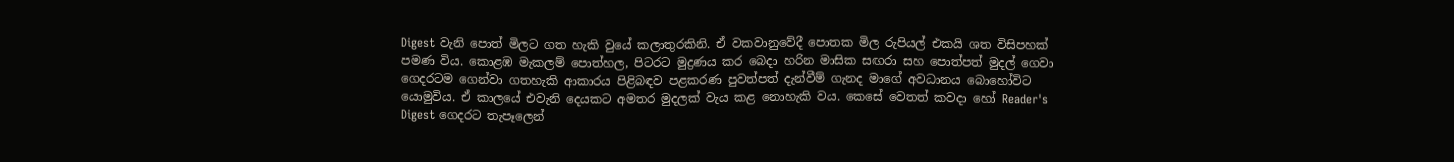Digest වැනි පොත් මිලට ගත හැකි වුයේ කලාතුරකිනි. ඒ වකවානුවේදී පොතක මිල රුපියල් එකයි ශත විසිපහක් පමණ විය. කොළඹ මැකලම් පොත්හල, පිටරට මුද්‍රණය කර බෙදා හරින මාසික සඟරා සහ පොත්පත් මුදල් ගෙවා  ගෙදරටම ගෙන්වා ගතහැකි ආකාරය පිළිබඳව පළකරණ පුවත්පත් දැන්වීම් ගැනද මාගේ අවධානය බොහෝවිට යොමුවිය. ඒ කාලයේ එවැනි දෙයකට අමතර මුදලක් වැය කළ නොහැකි වය. කෙසේ වෙතත් කවදා හෝ Reader's Digest ගෙදරට තැපෑලෙන්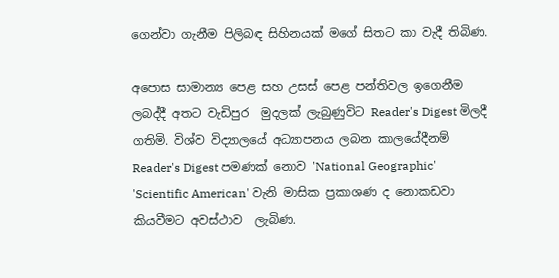ගෙන්වා ගැනීම පිලිබඳ සිහිනයක් මගේ සිතට කා වැදී තිබිණ.

අපොස සාමාන්‍ය පෙළ සහ උසස් පෙළ පන්තිවල ඉගෙනීම ලබද්දී අතට වැඩිපුර  මුදලක් ලැබුණුවිට Reader's Digest මිලදී ගතිමි. විශ්ව විද්‍යාලයේ අධ්‍යාපනය ලබන කාලයේදීනම් Reader's Digest පමණක් නොව 'National Geographic' 'Scientific American' වැනි මාසික ප්‍රකාශණ ද නොකඩවා කියවීමට අවස්ථාව  ලැබිණ.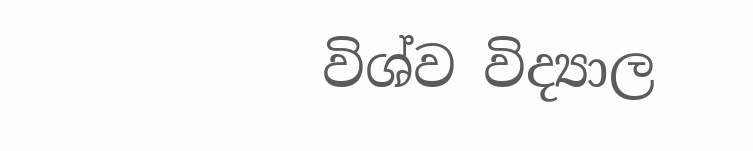විශ්ව විද්‍යාල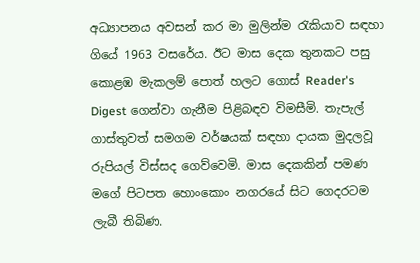අධ්‍යාපනය අවසන් කර මා මුලින්ම රැකියාව සඳහා ගියේ 1963 වසරේය. ඊට මාස දෙක තුනකට පසු කොළඹ මැකලම් පොත් හලට ගොස් Reader's Digest ගෙන්වා ගැනීම පිළිබඳව විමසීමි. තැපැල් ගාස්තුවත් සමගම වර්ෂයක් සඳහා දායක මුදලවූ රුපියල් විස්සද ගෙව්වෙමි. මාස දෙකකින් පමණ මගේ පිටපත හොංකොං නගරයේ සිට ගෙදරටම ලැබී තිබිණ.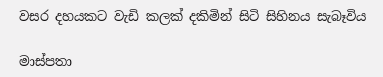වසර දහයකට වැඩි කලක් දකිමින් සිටි සිහිනය සැබෑවිය

මාස්පතා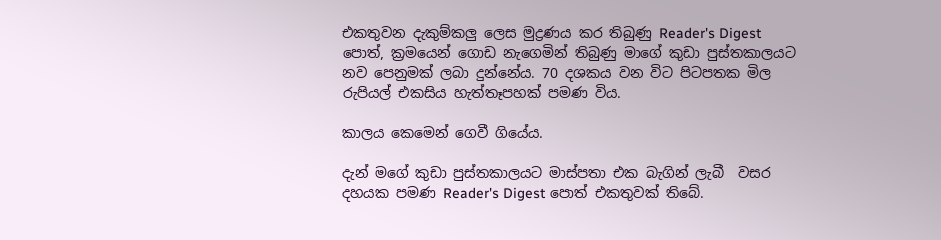එකතුවන දැකුම්කලු ලෙස මුද්‍රණය කර තිබුණු Reader's Digest පොත්, ක්‍රමයෙන් ගොඩ නැගෙමින් තිබුණු මාගේ කුඩා පුස්තකාලයට නව පෙනුමක් ලබා දුන්නේය. 70 දශකය වන විට පිටපතක මිල රුපියල් එකසිය හැත්තෑපහක් පමණ විය.

කාලය කෙමෙන් ගෙවී ගියේය.

දැන් මගේ කුඩා පුස්තකාලයට මාස්පතා එක බැගින් ලැබී  වසර දහයක පමණ Reader's Digest පොත් එකතුවක් තිබේ.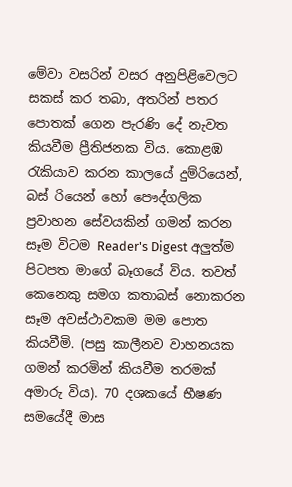මේවා වසරින් වසර අනුපිළිවෙලට සකස් කර තබා, අතරින් පතර පොතක් ගෙන පැරණි දේ නැවත කියවීම ප්‍රීතිජනක විය. කොළඹ රැකියාව කරන කාලයේ දුම්රියෙන්, බස් රියෙන් හෝ පෞද්ගලික ප්‍රවාහන සේවයකින් ගමන් කරන සෑම විටම Reader's Digest අලුත්ම පිටපත මාගේ බෑගයේ විය. තවත් කෙනෙකු සමග කතාබස් නොකරන සෑම අවස්ථාවකම මම පොත කියවීමි. (පසු කාලීනව වාහනයක ගමන් කරමින් කියවීම තරමක් අමාරු විය). 70 දශකයේ භීෂණ සමයේදී මාස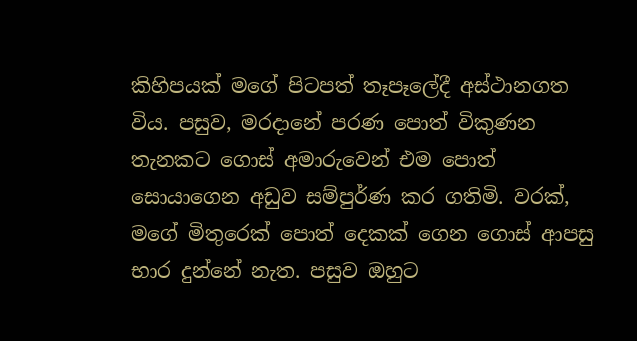කිහිපයක් මගේ පිටපත් තෑපෑලේදී අස්ථානගත විය. පසුව, මරදානේ පරණ පොත් විකුණන තැනකට ගොස් අමාරුවෙන් එම පොත් සොයාගෙන අඩුව සම්පුර්ණ කර ගතිමි. වරක්, මගේ මිතුරෙක් පොත් දෙකක් ගෙන ගොස් ආපසු භාර දුන්නේ නැත. පසුව ඔහුට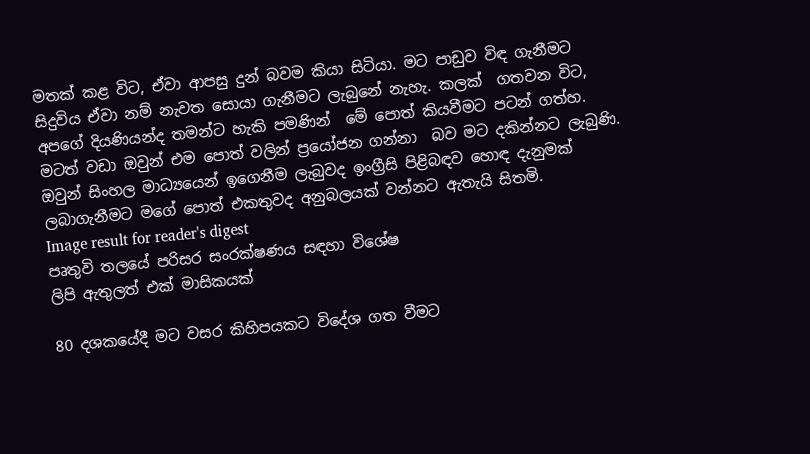මතක් කළ විට, ඒවා ආපසු දුන් බවම කියා සිටියා. මට පාඩුව විඳ ගැනීමට සිදුවිය ඒවා නම් නැවත සොයා ගැනීමට ලැබුනේ නැහැ. කලක්  ගතවන විට, අපගේ දියණියන්ද තමන්ට හැකි පමණින්  මේ පොත් කියවීමට පටන් ගත්හ. මටත් වඩා ඔවුන් එම පොත් වලින් ප්‍රයෝජන ගන්නා  බව මට දකින්නට ලැබුණි. ඔවුන් සිංහල මාධ්‍යයෙන් ඉගෙනීම ලැබුවද ඉංග්‍රීසි පිළිබඳව හොඳ දැනුමක් ලබාගැනීමට මගේ පොත් එකතුවද අනුබලයක් වන්නට ඇතැයි සිතමි.
Image result for reader's digest
පෘතුවි තලයේ පරිසර සංරක්ෂණය සඳහා විශේෂ
ලිපි ඇතුලත් එක් මාසිකයක්‌

80 දශකයේදී මට වසර කිහිපයකට විදේශ ගත වීමට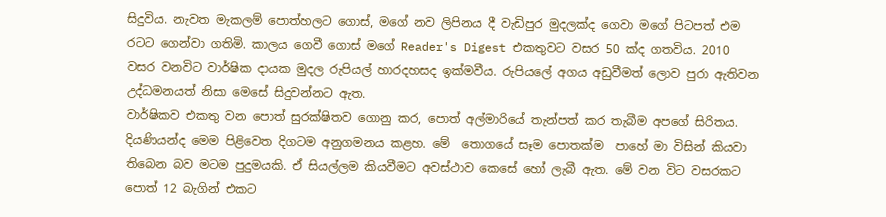සිදුවිය. නැවත මැකලම් පොත්හලට ගොස්, මගේ නව ලිපිනය දී වැඩිපුර මුදලක්ද ගෙවා මගේ පිටපත් එම රටට ගෙන්වා ගතිමි. කාලය ගෙවී ගොස් මගේ Reader's Digest එකතුවට වසර 50 ක්ද ගතවිය. 2010 වසර වනවිට වාර්ෂික දායක මුදල රුපියල් හාරදහසද ඉක්මවීය. රුපියලේ අගය අඩුවීමත් ලොව පුරා ඇතිවන උද්ධමනයත් නිසා මෙසේ සිදුවන්නට ඇත.
වාර්ෂිකව එකතු වන පොත් සුරක්ෂිතව ගොනු කර, පොත් අල්මාරියේ තැන්පත් කර තැබීම අපගේ සිරිතය. දියණියන්ද මෙම පිළිවෙත දිගටම අනුගමනය කළහ. මේ  තොගයේ සෑම පොතක්ම  පාහේ මා විසින් කියවා තිබෙන බව මටම පුදුමයකි. ඒ සියල්ලම කියවීමට අවස්ථාව කෙසේ හෝ ලැබී ඇත. මේ වන විට වසරකට පොත් 12 බැගින් එකට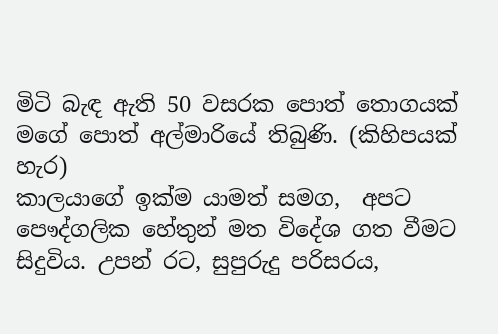මිටි බැඳ ඇති 50 වසරක පොත් තොගයක් මගේ පොත් අල්මාරියේ තිබුණි. (කිහිපයක් හැර)
කාලයාගේ ඉක්ම යාමත් සමග,  අපට පෞද්ගලික හේතුන් මත විදේශ ගත වීමට සිදුවිය. උපන් රට, සුපුරුදු පරිසරය,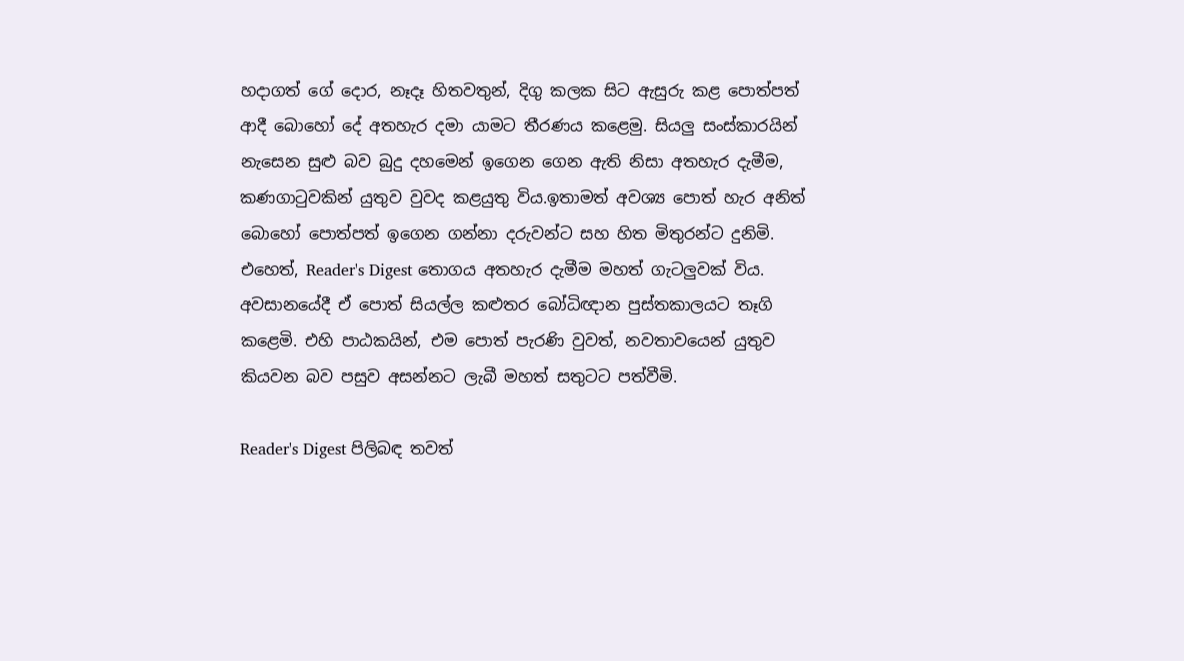හදාගත් ගේ දොර, නෑදෑ හිතවතුන්, දිගු කලක සිට ඇසුරු කළ පොත්පත් ආදී බොහෝ දේ අතහැර දමා යාමට තීරණය කළෙමු. සියලු සංස්කාරයින් නැසෙන සුළු බව බුදු දහමෙන් ඉගෙන ගෙන ඇති නිසා අතහැර දැමීම, කණගාටුවකින් යුතුව වුවද කළයුතු විය.ඉතාමත් අවශ්‍ය පොත් හැර අනිත් බොහෝ පොත්පත් ඉගෙන ගන්නා දරුවන්ට සහ හිත මිතුරන්ට දුනිමි. එහෙත්, Reader's Digest තොගය අතහැර දැමීම මහත් ගැටලුවක් විය. අවසානයේදී ඒ පොත් සියල්ල කළුතර බෝධිඥාන පුස්තකාලයට තෑගි කළෙමි. එහි පාඨකයින්, එම පොත් පැරණි වුවත්, නවතාවයෙන් යුතුව කියවන බව පසුව අසන්නට ලැබී මහත් සතුටට පත්වීමි.

Reader's Digest පිලිබඳ තවත්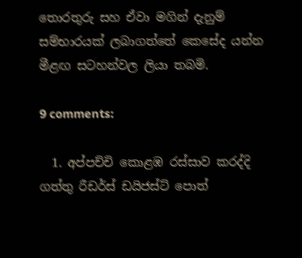තොරතුරු සහ ඒවා මගින් දැනුම් සම්භාරයක් ලබාගත්තේ කෙසේද යන්න මීළඟ සටහන්වල ලියා තබමි.

9 comments:

  1. අප්පච්චි කොළඹ රස්සාව කරද්දි ගත්තු රීඩර්ස් ඩයිජස්ට් පොත්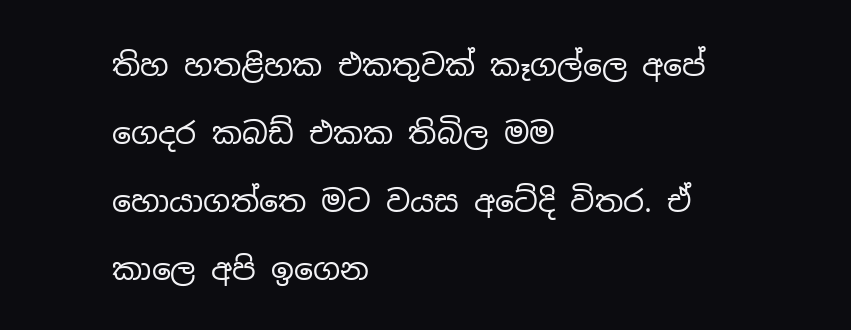තිහ හතළිහක එකතුවක් කෑගල්ලෙ අපේ ගෙදර කබඩ් එකක තිබිල මම හොයාගත්තෙ මට වයස අටේදි විතර. ඒ කාලෙ අපි ඉගෙන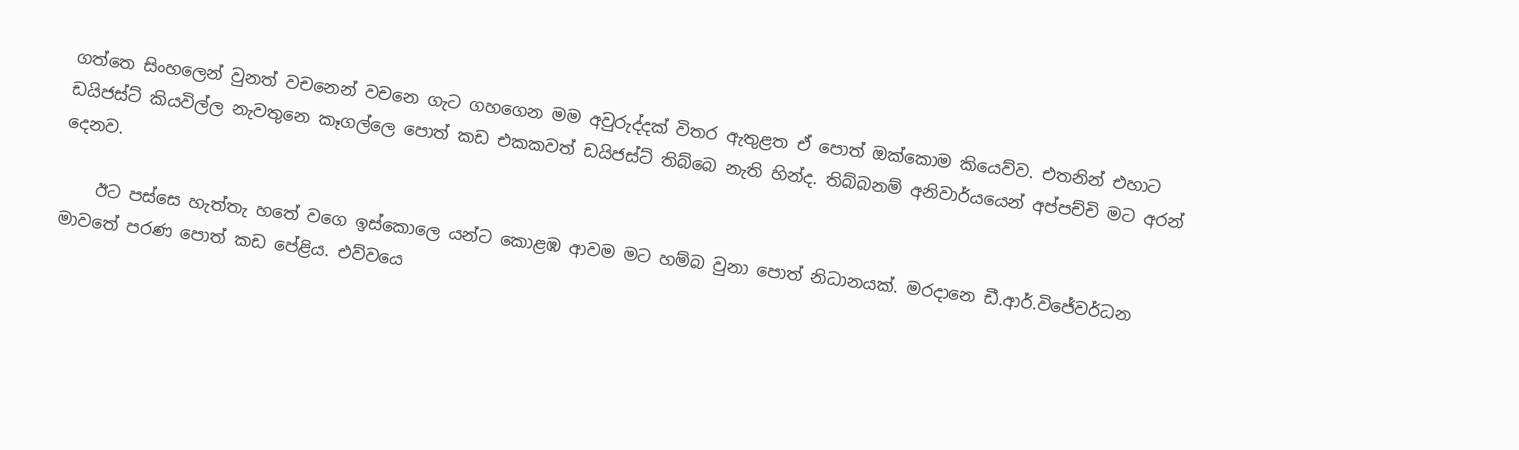ගත්තෙ සිංහලෙන් වුනත් වචනෙන් වචනෙ ගැට ගහගෙන මම අවුරුද්දක් විතර ඇතුළත ඒ පොත් ඔක්කොම කියෙව්ව. එතනින් එහාට ඩයිජස්ට් කියවිල්ල නැවතුනෙ කෑගල්ලෙ පොත් කඩ එකකවත් ඩයිජස්ට් තිබ්බෙ නැති හින්ද. තිබ්බනම් අනිවාර්යයෙන් අප්පච්චි මට අරන් දෙනව.

    ඊට පස්සෙ හැත්තැ හතේ වගෙ ඉස්කොලෙ යන්ට කොළඹ ආවම මට හම්බ වුනා පොත් නිධානයක්. මරදානෙ ඩී.ආර්.විජේවර්ධන මාවතේ පරණ පොත් කඩ පේළිය. එව්වයෙ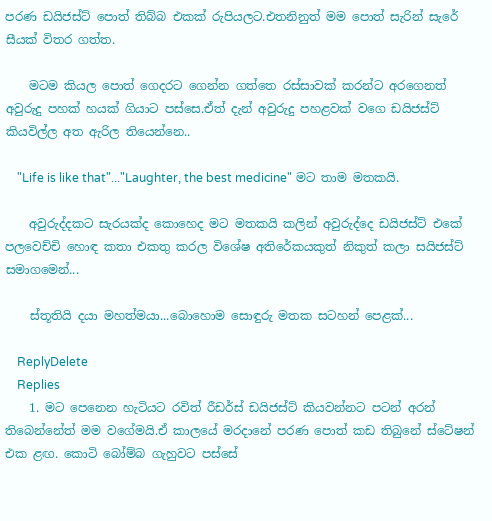පරණ ඩයිජස්ට් පොත් තිබ්බ එකක් රුපියලට.එතනිනුත් මම පොත් සැරින් සැරේ සීයක් විතර ගත්ත.

    මටම කියල පොත් ගෙදරට ගෙන්න ගත්තෙ රස්සාවක් කරන්ට අරගෙනත් අවුරුදු පහක් හයක් ගියාට පස්සෙ.ඒත් දැන් අවුරුදු පහළවක් වගෙ ඩයිජස්ට් කියවිල්ල අත ඇරිල තියෙන්නෙ..

    "Life is like that"..."Laughter, the best medicine" මට තාම මතකයි.

    අවුරුද්දකට සැරයක්ද කොහෙද මට මතකයි කලින් අවුරුද්දෙ ඩයිජස්ට් එකේ පලවෙච්චි හොඳ කතා එකතු කරල විශේෂ අතිරේකයකුත් නිකුත් කලා සයිජස්ට් සමාගමෙන්...

    ස්තූතියි දයා මහත්මයා...බොහොම සොඳුරු මතක සටහන් පෙළක්...

    ReplyDelete
    Replies
    1. මට පෙනෙන හැටියට රවිත් රීඩර්ස් ඩයිජස්ට් කියවන්නට පටන් අරන් තිබෙන්නේත් මම වගේමයි.ඒ කාලයේ මරදානේ පරණ පොත් කඩ තිබුනේ ස්ටේෂන් එක ළඟ. කොටි බෝම්බ ගැහුවට පස්සේ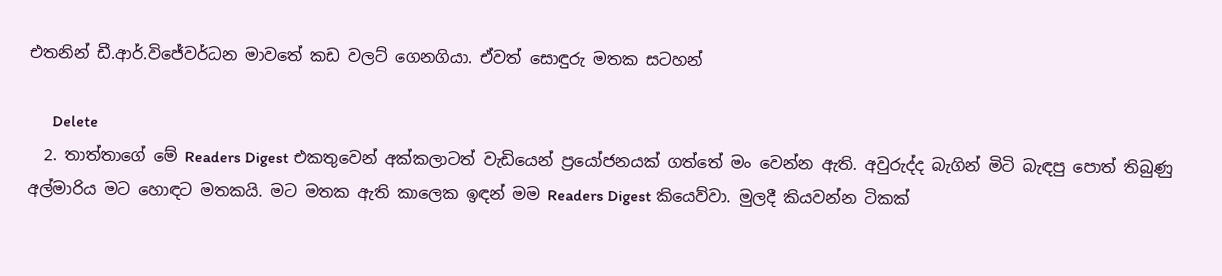එතනින් ඩී.ආර්.විජේවර්ධන මාවතේ කඩ වලට් ගෙනගියා. ඒවත් සොඳුරු මතක සටහන්

      Delete
  2. තාත්තාගේ මේ Readers Digest එකතුවෙන් අක්කලාටත් වැඩියෙන් ප්‍රයෝජනයක් ගත්තේ මං වෙන්න ඇති. අවුරුද්ද බැගින් මිටි බැඳපු පොත් තිබුණු අල්මාරිය මට හොඳට මතකයි. මට මතක ඇති කාලෙක ඉඳන් මම Readers Digest කියෙව්වා. මුලදී කියවන්න ටිකක්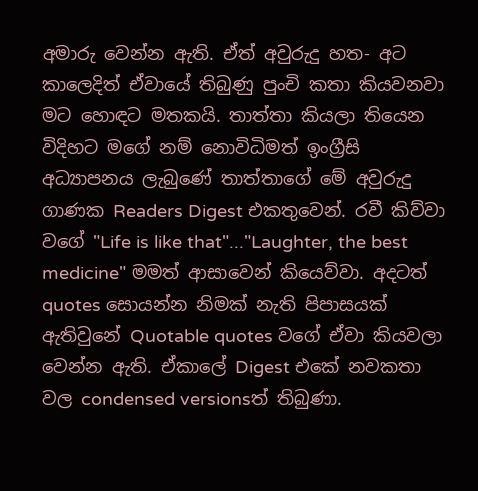අමාරු වෙන්න ඇති. ඒත් අවුරුදු හත- අට කාලෙදිත් ඒවායේ තිබුණු පුංචි කතා කියවනවා මට හොඳට මතකයි. තාත්තා කියලා තියෙන විදිහට මගේ නම් නොවිධිමත් ඉංග්‍රීසි අධ්‍යාපනය ලැබුණේ තාත්තාගේ මේ අවුරුදු ගාණක Readers Digest එකතුවෙන්. රවී කිව්වා වගේ "Life is like that"..."Laughter, the best medicine" මමත් ආසාවෙන් කියෙව්වා. අදටත් quotes සොයන්න නිමක් නැති පිපාසයක් ඇතිවුනේ Quotable quotes වගේ ඒවා කියවලා වෙන්න ඇති. ඒකාලේ Digest එකේ නවකතා වල condensed versionsත් තිබුණා.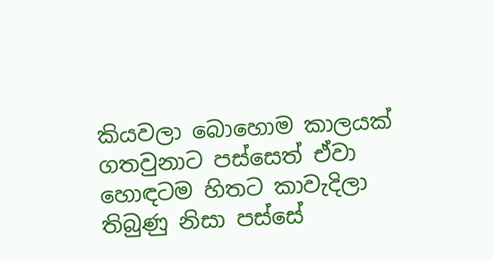කියවලා බොහොම කාලයක් ගතවුනාට පස්සෙත් ඒවා හොඳටම හිතට කාවැදිලා තිබුණු නිසා පස්සේ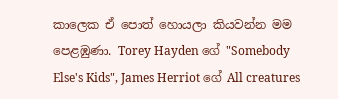කාලෙක ඒ පොත් හොයලා කියවන්න මම පෙළඹුණා. Torey Hayden ගේ "Somebody Else's Kids", James Herriot ගේ All creatures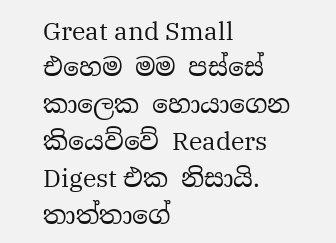Great and Small එහෙම මම පස්සේ කාලෙක හොයාගෙන කියෙව්වේ Readers Digest එක නිසායි. තාත්තාගේ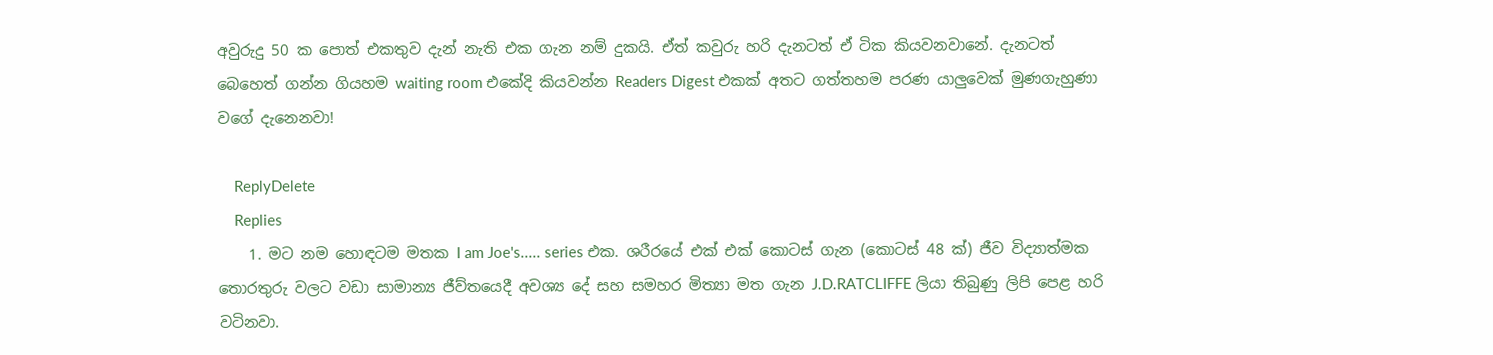අවුරුදු 50 ක පොත් එකතුව දැන් නැති එක ගැන නම් දුකයි. ඒත් කවුරු හරි දැනටත් ඒ ටික කියවනවානේ. දැනටත් බෙහෙත් ගන්න ගියහම waiting room එකේදි කියවන්න Readers Digest එකක් අතට ගත්තහම පරණ යාලුවෙක් මුණගැහුණා වගේ දැනෙනවා!

    ReplyDelete
    Replies
    1. මට නම හොඳටම මතක I am Joe's..... series එක. ශරීරයේ එක් එක් කොටස් ගැන (කොටස් 48 ක්‌) ජීව විද්‍යාත්මක තොරතුරු වලට වඩා සාමාන්‍ය ජීව්තයෙදී අවශ්‍ය දේ සහ සමහර මිත්‍යා මත ගැන J.D.RATCLIFFE ලියා තිබුණු ලිපි පෙළ හරි වටිනවා.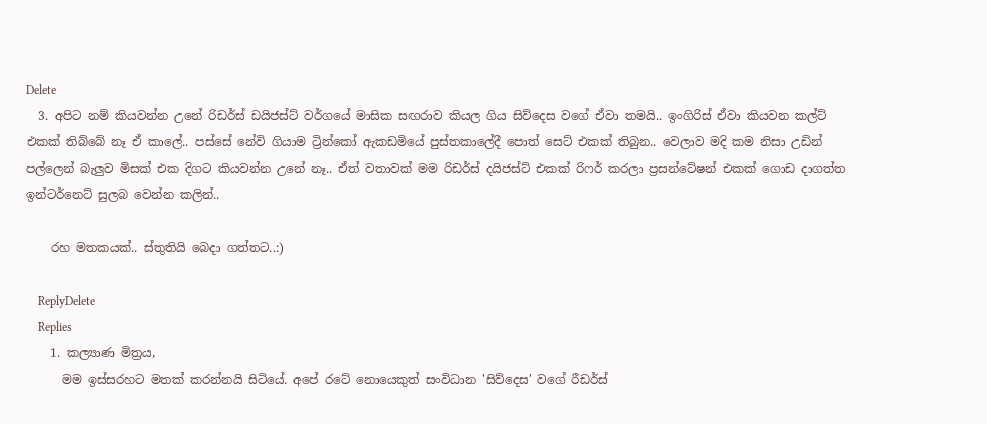Delete
  3. අපිට නම් කියවන්න උනේ රිඩර්ස් ඩයිජස්ට් වර්ගයේ මාසික සඟරාව කියල ගිය සිව්දෙස වගේ ඒවා තමයි.. ඉංගිරිස් ඒවා කියවන කල්ට් එකක් තිබ්බේ නෑ ඒ කාලේ.. පස්සේ නේවි ගියාම ට්‍රින්කෝ ඇකඩමියේ පුස්තකාලේදී පොත් සෙට් එකක් තිබුන.. වෙලාව මදි කම නිසා උඩින් පල්ලෙන් බැලුව මිසක් එක දිගට කියවන්න උනේ නෑ.. ඒත් වතාවක් මම රිඩර්ස් දයිජස්ට් එකක් රිෆර් කරලා ප්‍රසන්ටේෂන් එකක් ගොඩ දාගත්ත ඉන්ටර්නෙට් සුලබ වෙන්න කලින්..

    රහ මතකයක්.. ස්තුතියි බෙදා ගත්තට..:)

    ReplyDelete
    Replies
    1. කල්‍යාණ මිත්‍රය,
      මම ඉස්සරහට මතක් කරන්නයි සිටියේ. අපේ රටේ නොයෙකුත් සංවිධාන 'සිව්දෙස' වගේ රීඩර්ස්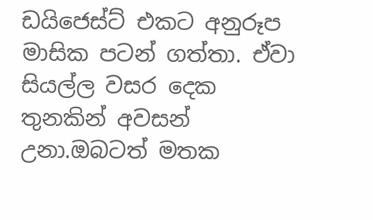ඩයිජෙස්ට් එකට අනුරූප මාසික පටන් ගත්තා. ඒවා සියල්ල වසර දෙක තුනකින් අවසන් උනා.ඔබටත් මතක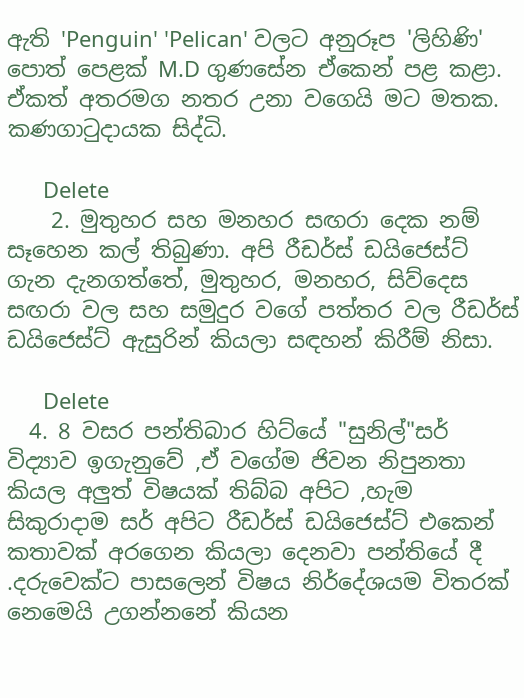ඇති 'Penguin' 'Pelican' වලට අනුරූප 'ලිහිණි' පොත් පෙළක් M.D ගුණසේන ඒකෙන් පළ කළා. ඒකත් අතරමග නතර උනා වගෙයි මට මතක. කණගාටුදායක සිද්ධි.

      Delete
    2. මුතුහර සහ මනහර සඟරා දෙක නම් සෑහෙන කල් තිබුණා. අපි රීඩර්ස් ඩයිජෙස්ට් ගැන දැනගත්තේ, මුතුහර, මනහර, සිව්දෙස සඟරා වල සහ සමුදුර වගේ පත්තර වල රීඩර්ස් ඩයිජෙස්ට් ඇසුරින් කියලා සඳහන් කිරීම් නිසා.

      Delete
  4. 8 වසර පන්තිබාර හිට්යේ "සුනිල්"සර් විද්‍යාව ඉගැනුවේ ,ඒ වගේම ජිවන නිපුනතා කියල අලුත් විෂයක් තිබ්බ අපිට ,හැම සිකුරාදාම සර් අපිට රීඩර්ස් ඩයිජෙස්ට් එකෙන් කතාවක් අරගෙන කියලා දෙනවා පන්තියේ දී .දරුවෙක්ට පාසලෙන් විෂය නිර්දේශයම විතරක් නෙමෙයි උගන්නනේ කියන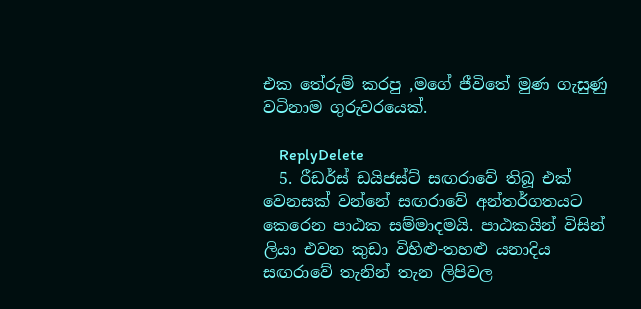එක තේරුම් කරපු ,මගේ ජීවිතේ මුණ ගැසුණු වටිනාම ගුරුවරයෙක්.

    ReplyDelete
  5. රීඩර්ස් ඩයිජස්ට් සඟරාවේ තිබූ එක් වෙනසක් වන්නේ සඟරාවේ අන්තර්ගතයට කෙරෙන පාඨක සම්මාදමයි. පාඨකයින් විසින් ලියා එවන කුඩා විහිළු-තහළු යනාදිය සඟරාවේ තැනින් තැන ලිපිවල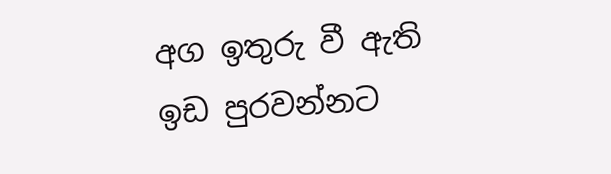අග ඉතුරු වී ඇති ඉඩ පුරවන්නට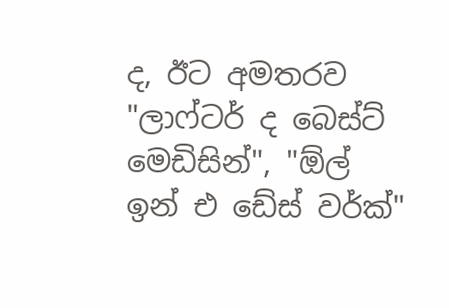ද, ඊට අමතරව "ලාෆ්ටර් ද බෙස්ට් මෙඩිසින්", "ඕල් ඉන් එ ඩේස් වර්ක්"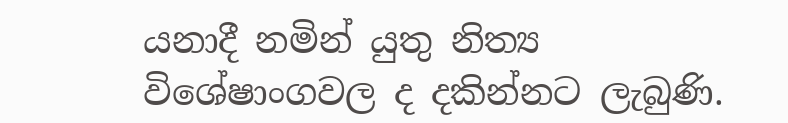යනාදී නමින් යුතු නිත්‍ය විශේෂාංගවල ද දකින්නට ලැබුණි.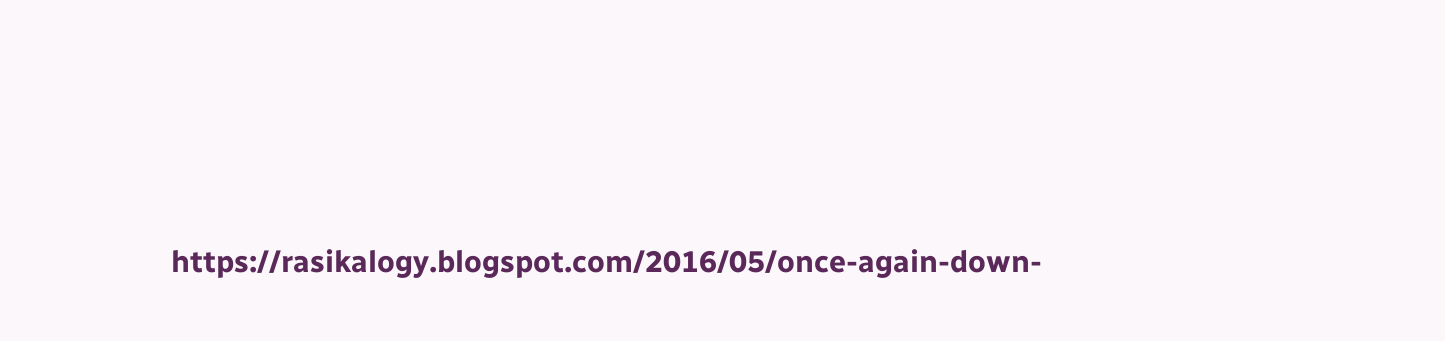https://rasikalogy.blogspot.com/2016/05/once-again-down-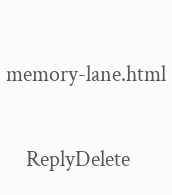memory-lane.html


    ReplyDelete